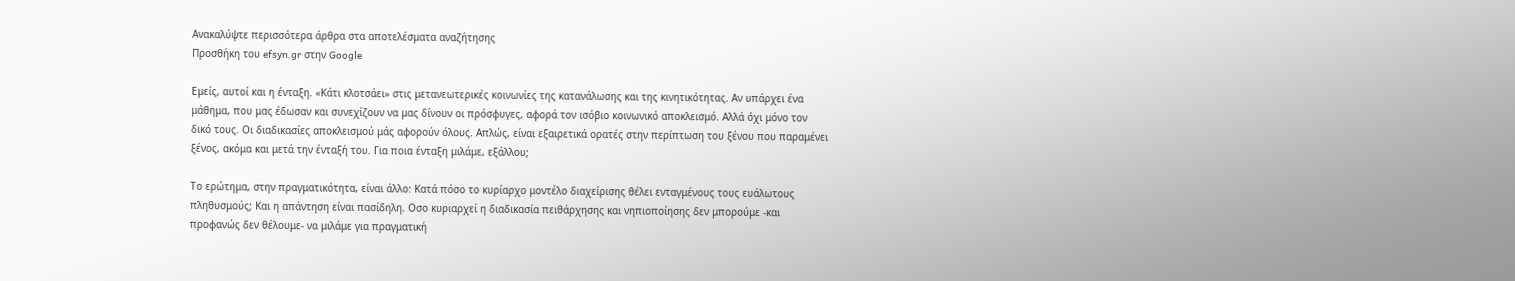Ανακαλύψτε περισσότερα άρθρα στα αποτελέσματα αναζήτησης
Προσθήκη του efsyn.gr στην Google

Εμείς, αυτοί και η ένταξη. «Κάτι κλοτσάει» στις μετανεωτερικές κοινωνίες της κατανάλωσης και της κινητικότητας. Αν υπάρχει ένα μάθημα, που μας έδωσαν και συνεχίζουν να μας δίνουν οι πρόσφυγες, αφορά τον ισόβιο κοινωνικό αποκλεισμό. Αλλά όχι μόνο τον δικό τους. Οι διαδικασίες αποκλεισμού μάς αφορούν όλους. Απλώς, είναι εξαιρετικά ορατές στην περίπτωση του ξένου που παραμένει ξένος, ακόμα και μετά την ένταξή του. Για ποια ένταξη μιλάμε, εξάλλου;

Το ερώτημα, στην πραγματικότητα, είναι άλλο: Κατά πόσο το κυρίαρχο μοντέλο διαχείρισης θέλει ενταγμένους τους ευάλωτους πληθυσμούς; Και η απάντηση είναι πασίδηλη. Οσο κυριαρχεί η διαδικασία πειθάρχησης και νηπιοποίησης δεν μπορούμε -και προφανώς δεν θέλουμε- να μιλάμε για πραγματική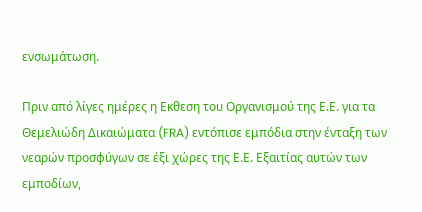ενσωμάτωση.

Πριν από λίγες ημέρες η Εκθεση του Οργανισμού της Ε.Ε. για τα Θεμελιώδη Δικαιώματα (FRA) εντόπισε εμπόδια στην ένταξη των νεαρών προσφύγων σε έξι χώρες της Ε.Ε. Εξαιτίας αυτών των εμποδίων,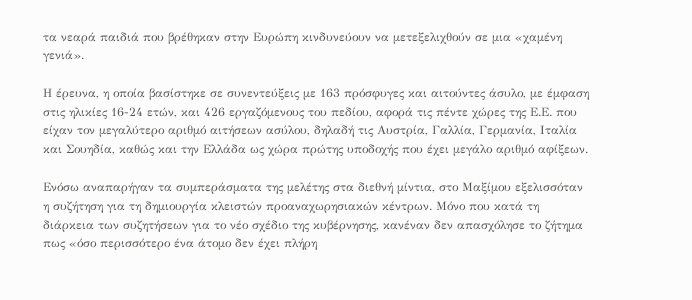τα νεαρά παιδιά που βρέθηκαν στην Ευρώπη κινδυνεύουν να μετεξελιχθούν σε μια «χαμένη γενιά».

Η έρευνα, η οποία βασίστηκε σε συνεντεύξεις με 163 πρόσφυγες και αιτούντες άσυλο, με έμφαση στις ηλικίες 16-24 ετών, και 426 εργαζόμενους του πεδίου, αφορά τις πέντε χώρες της Ε.Ε. που είχαν τον μεγαλύτερο αριθμό αιτήσεων ασύλου, δηλαδή τις Αυστρία, Γαλλία, Γερμανία, Ιταλία και Σουηδία, καθώς και την Ελλάδα ως χώρα πρώτης υποδοχής που έχει μεγάλο αριθμό αφίξεων.

Ενόσω αναπαρήγαν τα συμπεράσματα της μελέτης στα διεθνή μίντια, στο Μαξίμου εξελισσόταν η συζήτηση για τη δημιουργία κλειστών προαναχωρησιακών κέντρων. Μόνο που κατά τη διάρκεια των συζητήσεων για το νέο σχέδιο της κυβέρνησης, κανέναν δεν απασχόλησε το ζήτημα πως «όσο περισσότερο ένα άτομο δεν έχει πλήρη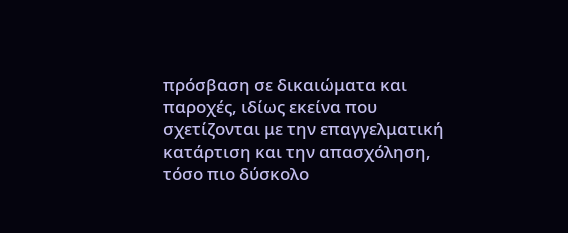πρόσβαση σε δικαιώματα και παροχές, ιδίως εκείνα που σχετίζονται με την επαγγελματική κατάρτιση και την απασχόληση, τόσο πιο δύσκολο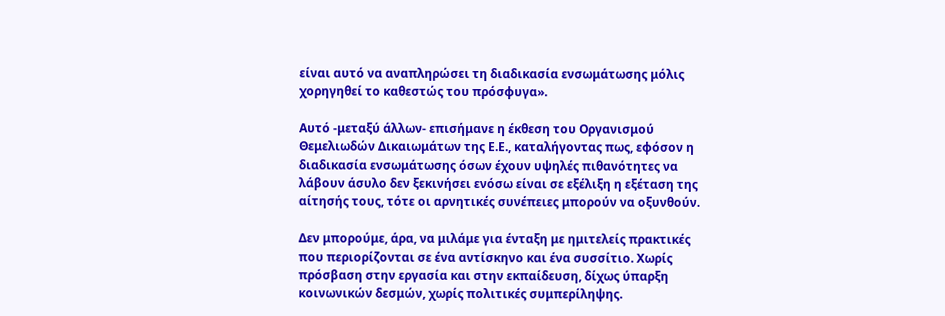είναι αυτό να αναπληρώσει τη διαδικασία ενσωμάτωσης μόλις χορηγηθεί το καθεστώς του πρόσφυγα».

Αυτό -μεταξύ άλλων- επισήμανε η έκθεση του Οργανισμού Θεμελιωδών Δικαιωμάτων της Ε.Ε., καταλήγοντας πως, εφόσον η διαδικασία ενσωμάτωσης όσων έχουν υψηλές πιθανότητες να λάβουν άσυλο δεν ξεκινήσει ενόσω είναι σε εξέλιξη η εξέταση της αίτησής τους, τότε οι αρνητικές συνέπειες μπορούν να οξυνθούν.

Δεν μπορούμε, άρα, να μιλάμε για ένταξη με ημιτελείς πρακτικές που περιορίζονται σε ένα αντίσκηνο και ένα συσσίτιο. Χωρίς πρόσβαση στην εργασία και στην εκπαίδευση, δίχως ύπαρξη κοινωνικών δεσμών, χωρίς πολιτικές συμπερίληψης.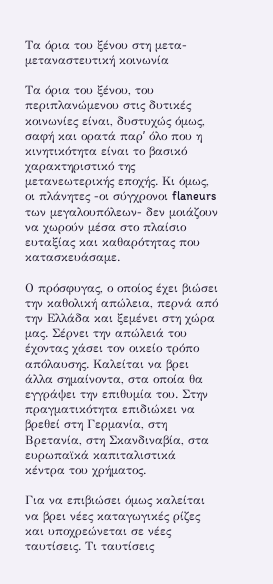Τα όρια του ξένου στη μετα-μεταναστευτική κοινωνία

Τα όρια του ξένου, του περιπλανώμενου στις δυτικές κοινωνίες είναι, δυστυχώς όμως, σαφή και ορατά παρʹ όλο που η κινητικότητα είναι το βασικό χαρακτηριστικό της μετανεωτερικής εποχής. Κι όμως, οι πλάνητες -οι σύγχρονοι flaneurs των μεγαλουπόλεων- δεν μοιάζουν να χωρούν μέσα στο πλαίσιο ευταξίας και καθαρότητας που κατασκευάσαμε.

Ο πρόσφυγας, ο οποίος έχει βιώσει την καθολική απώλεια, περνά από την Ελλάδα και ξεμένει στη χώρα μας. Σέρνει την απώλειά του έχοντας χάσει τον οικείο τρόπο απόλαυσης. Καλείται να βρει άλλα σημαίνοντα, στα οποία θα εγγράψει την επιθυμία του. Στην πραγματικότητα επιδιώκει να βρεθεί στη Γερμανία, στη Βρετανία, στη Σκανδιναβία, στα ευρωπαϊκά καπιταλιστικά κέντρα του χρήματος.

Για να επιβιώσει όμως καλείται να βρει νέες καταγωγικές ρίζες και υποχρεώνεται σε νέες ταυτίσεις. Τι ταυτίσεις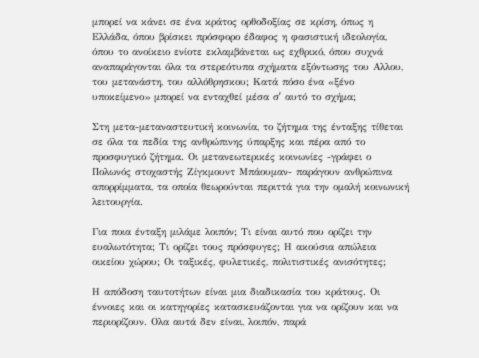μπορεί να κάνει σε ένα κράτος ορθοδοξίας σε κρίση, όπως η Ελλάδα, όπου βρίσκει πρόσφορο έδαφος η φασιστική ιδεολογία, όπου το ανοίκειο ενίοτε εκλαμβάνεται ως εχθρικό, όπου συχνά αναπαράγονται όλα τα στερεότυπα σχήματα εξόντωσης του Αλλου, του μετανάστη, του αλλόθρησκου; Κατά πόσο ένα «ξένο υποκείμενο» μπορεί να ενταχθεί μέσα σʹ αυτό το σχήμα;

Στη μετα-μεταναστευτική κοινωνία, το ζήτημα της ένταξης τίθεται σε όλα τα πεδία της ανθρώπινης ύπαρξης και πέρα από το προσφυγικό ζήτημα. Οι μετανεωτερικές κοινωνίες -γράφει ο Πολωνός στοχαστής Ζίγκμουντ Μπάουμαν- παράγουν ανθρώπινα απορρίμματα, τα οποία θεωρούνται περιττά για την ομαλή κοινωνική λειτουργία.

Για ποια ένταξη μιλάμε λοιπόν; Τι είναι αυτό που ορίζει την ευαλωτότητα; Τι ορίζει τους πρόσφυγες; Η ακούσια απώλεια οικείου χώρου; Οι ταξικές, φυλετικές, πολιτιστικές ανισότητες;

Η απόδοση ταυτοτήτων είναι μια διαδικασία του κράτους. Οι έννοιες και οι κατηγορίες κατασκευάζονται για να ορίζουν και να περιορίζουν. Ολα αυτά δεν είναι, λοιπόν, παρά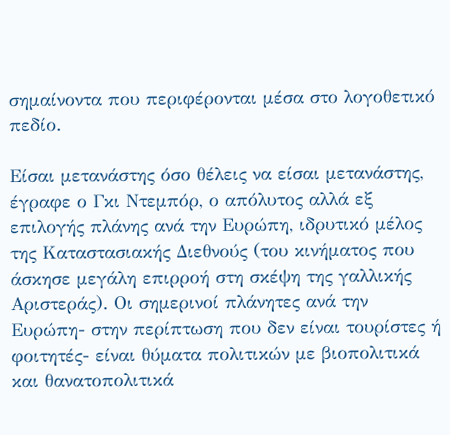σημαίνοντα που περιφέρονται μέσα στο λογοθετικό πεδίο.

Είσαι μετανάστης όσο θέλεις να είσαι μετανάστης, έγραφε ο Γκι Ντεμπόρ, ο απόλυτος αλλά εξ επιλογής πλάνης ανά την Ευρώπη, ιδρυτικό μέλος της Καταστασιακής Διεθνούς (του κινήματος που άσκησε μεγάλη επιρροή στη σκέψη της γαλλικής Αριστεράς). Οι σημερινοί πλάνητες ανά την Ευρώπη- στην περίπτωση που δεν είναι τουρίστες ή φοιτητές- είναι θύματα πολιτικών με βιοπολιτικά και θανατοπολιτικά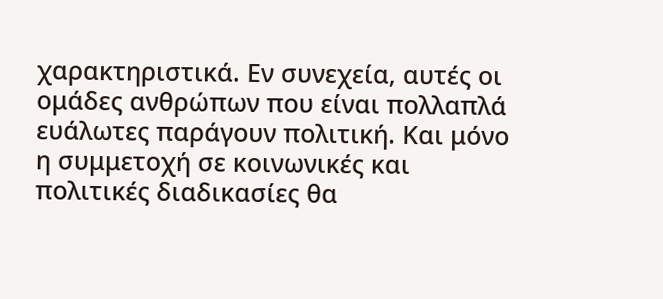χαρακτηριστικά. Εν συνεχεία, αυτές οι ομάδες ανθρώπων που είναι πολλαπλά ευάλωτες παράγουν πολιτική. Και μόνο η συμμετοχή σε κοινωνικές και πολιτικές διαδικασίες θα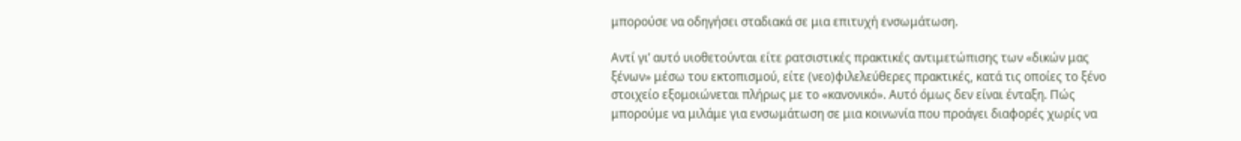μπορούσε να οδηγήσει σταδιακά σε μια επιτυχή ενσωμάτωση.

Αντί γι’ αυτό υιοθετούνται είτε ρατσιστικές πρακτικές αντιμετώπισης των «δικών μας ξένων» μέσω του εκτοπισμού, είτε (νεο)φιλελεύθερες πρακτικές, κατά τις οποίες το ξένο στοιχείο εξομοιώνεται πλήρως με το «κανονικό». Αυτό όμως δεν είναι ένταξη. Πώς μπορούμε να μιλάμε για ενσωμάτωση σε μια κοινωνία που προάγει διαφορές χωρίς να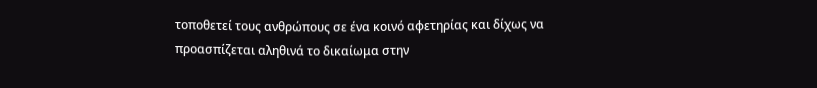τοποθετεί τους ανθρώπους σε ένα κοινό αφετηρίας και δίχως να προασπίζεται αληθινά το δικαίωμα στην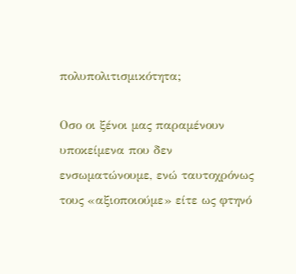πολυπολιτισμικότητα;

Οσο οι ξένοι μας παραμένουν υποκείμενα που δεν ενσωματώνουμε, ενώ ταυτοχρόνως τους «αξιοποιούμε» είτε ως φτηνό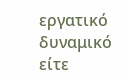εργατικό δυναμικό είτε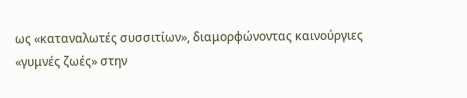ως «καταναλωτές συσσιτίων», διαμορφώνοντας καινούργιες «γυμνές ζωές» στην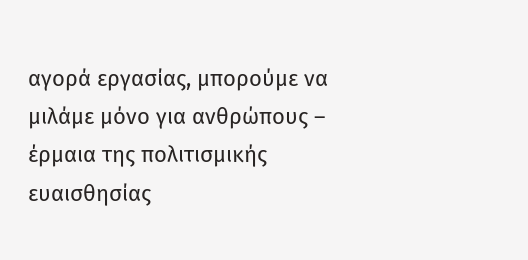αγορά εργασίας, μπορούμε να μιλάμε μόνο για ανθρώπους – έρμαια της πολιτισμικής ευαισθησίας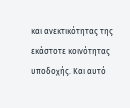και ανεκτικότητας της εκάστοτε κοινότητας υποδοχής. Και αυτό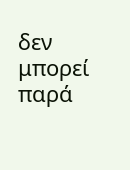δεν μπορεί παρά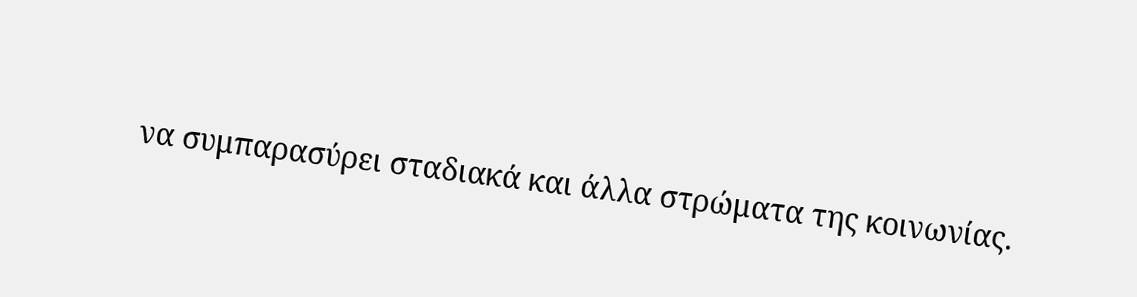να συμπαρασύρει σταδιακά και άλλα στρώματα της κοινωνίας.